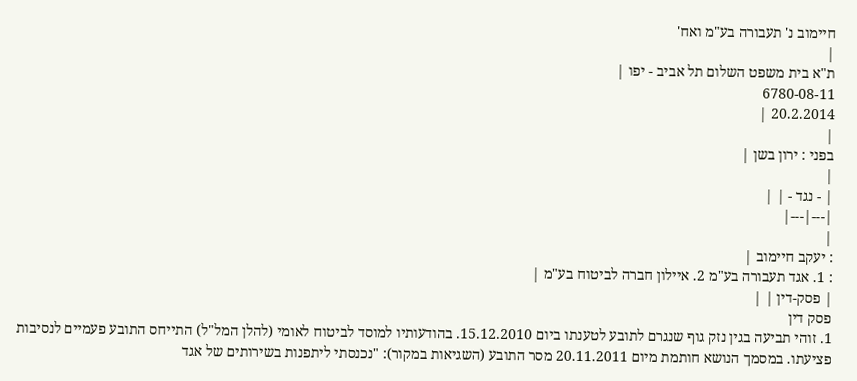חיימוב נ' תעבורה בע"מ ואח'
|
ת"א בית משפט השלום תל אביב - יפו |
6780-08-11
20.2.2014 |
|
בפני : ירון בשן |
|
| - נגד - | |
|---|---|
|
: יעקב חיימוב |
: 1. אגד תעבורה בע"מ 2. איילון חברה לביטוח בע"מ |
| פסק-דין | |
פסק דין
1. זוהי תביעה בגין נזק גוף שנגרם לתובע לטענתו ביום 15.12.2010. בהודעותיו למוסד לביטוח לאומי (להלן המל"ל) התייחס התובע פעמיים לנסיבות פציעתו. במסמך הנושא חותמת מיום 20.11.2011 מסר התובע (השגיאות במקור): "נכנסתי ליתפנות בשירותים של אגד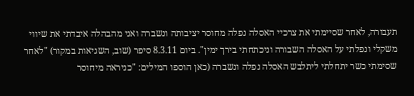תעבורה, לאחר שסיימתי את צרכיי האסלה נפלה מחוסר יציבותה ונשברה ואני מהבהלה איבדתי את שיווי משקלי ונפלתי על האסלה השבורה וניכתחתי בירך ימין". ביום 8.3.11 סיפר (שוב, השגיאות במקור) "לאחר שסימתי כשר יתחלתי ליתלבש האסלה נפלה ונשברה (כאן הוספו המילים: "כניראה מיחוסר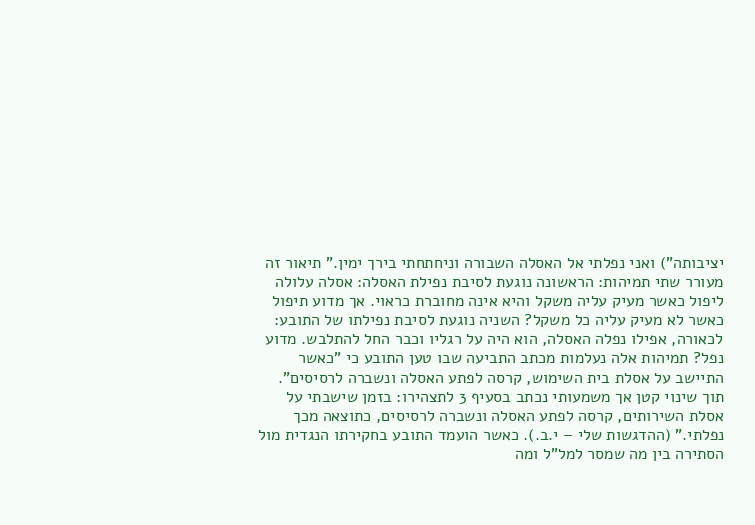יציבותה") ואני נפלתי אל האסלה השבורה וניחתחתי בירך ימין." תיאור זה מעורר שתי תמיהות: הראשונה נוגעת לסיבת נפילת האסלה: אסלה עלולה ליפול כאשר מעיק עליה משקל והיא אינה מחוברת כראוי. אך מדוע תיפול כאשר לא מעיק עליה כל משקל? השניה נוגעת לסיבת נפילתו של התובע: לכאורה, אפילו נפלה האסלה, הוא היה על רגליו וכבר החל להתלבש. מדוע נפל? תמיהות אלה נעלמות מכתב התביעה שבו טען התובע כי "כאשר התיישב על אסלת בית השימוש, קרסה לפתע האסלה ונשברה לרסיסים". תוך שינוי קטן אך משמעותי נכתב בסעיף 3 לתצהירו: בזמן שישבתי על אסלת השירותים, קרסה לפתע האסלה ונשברה לרסיסים, כתוצאה מכך נפלתי." (ההדגשות שלי – י.ב.). כאשר הועמד התובע בחקירתו הנגדית מול הסתירה בין מה שמסר למל"ל ומה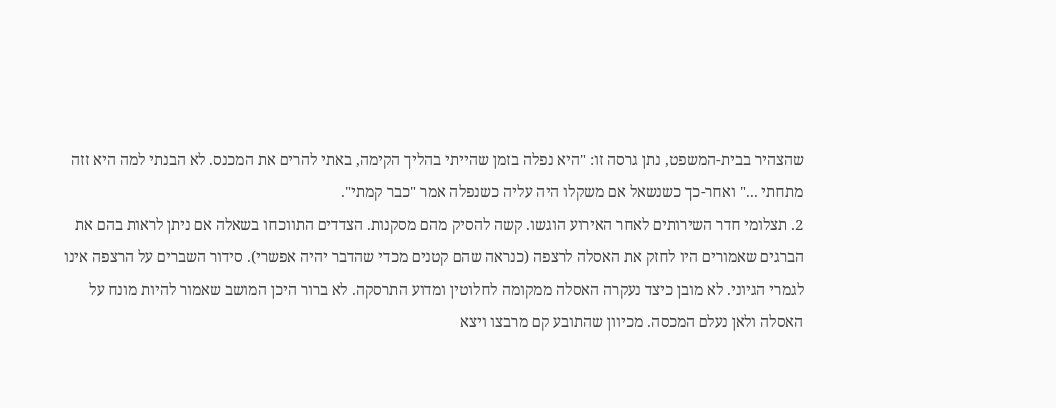שהצהיר בבית-המשפט, נתן גרסה זו: "היא נפלה בזמן שהייתי בהליך הקימה, באתי להרים את המכנס. לא הבנתי למה היא זזה מתחתי ..." ואחר-כך כשנשאל אם משקלו היה עליה כשנפלה אמר "כבר קמתי".
2. תצלומי חדר השירותים לאחר האירוע הוגשו. קשה להסיק מהם מסקנות. הצדדים התווכחו בשאלה אם ניתן לראות בהם את הברגים שאמורים היו לחזק את האסלה לרצפה (כנראה שהם קטנים מכדי שהדבר יהיה אפשרי). סידור השברים על הרצפה אינו לגמרי הגיוני. לא מובן כיצד נעקרה האסלה ממקומה לחלוטין ומדוע התרסקה. לא ברור היכן המושב שאמור להיות מונח על האסלה ולאן נעלם המכסה. מכיוון שהתובע קם מרבצו ויצא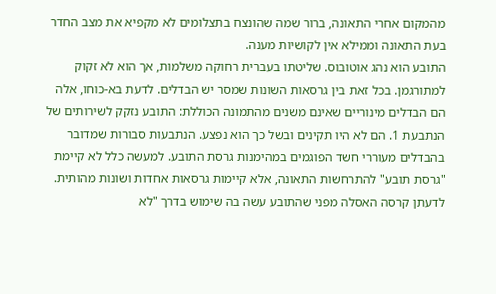מהמקום אחרי התאונה, ברור שמה שהונצח בתצלומים לא מקפיא את מצב החדר בעת התאונה וממילא אין לקושיות מענה.
התובע הוא נהג אוטובוס. שליטתו בעברית רחוקה משלמות, אך הוא לא זקוק למתורגמן. בכל זאת בין גרסאות השונות שמסר יש הבדלים. לדעת בא-כוחו, אלה הם הבדלים מינוריים שאינם משנים מהתמונה הכוללת: התובע נזקק לשירותים של הנתבעת 1. הם לא היו תקינים ובשל כך הוא נפצע. הנתבעות סבורות שמדובר בהבדלים מעוררי חשד הפוגמים במהימנות גרסת התובע. למעשה כלל לא קיימת "גרסת תובע" להתרחשות התאונה, אלא קיימות גרסאות אחדות ושונות מהותית. לדעתן קרסה האסלה מפני שהתובע עשה בה שימוש בדרך "לא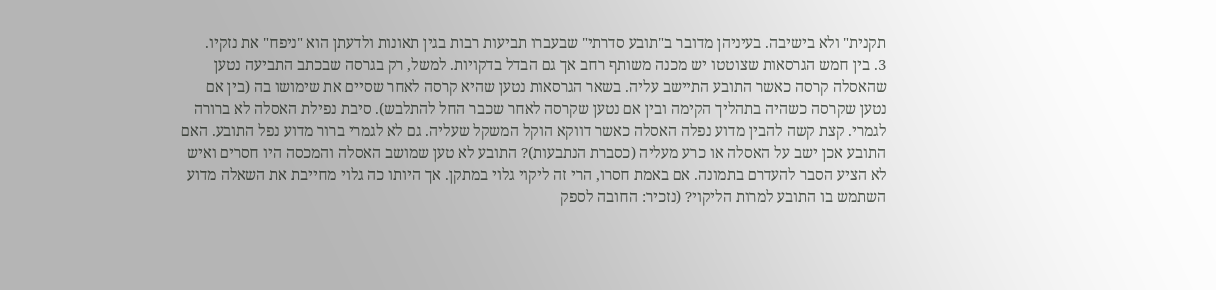תקנית" ולא בישיבה. בעיניהן מדובר ב"תובע סדרתי" שבעברו תביעות רבות בגין תאונות ולדעתן הוא "ניפח" את נזקיו.
3. בין חמש הגרסאות שצוטטו יש מכנה משותף רחב אך גם הבדל בדקויות. למשל, רק בגרסה שבכתב התביעה נטען שהאסלה קרסה כאשר התובע התיישב עליה. בשאר הגרסאות נטען שהיא קרסה לאחר שסיים את שימושו בה (בין אם נטען שקרסה כשהיה בתהליך הקימה ובין אם נטען שקרסה לאחר שכבר החל להתלבש). סיבת נפילת האסלה לא ברורה לגמרי. קצת קשה להבין מדוע נפלה האסלה כאשר דווקא הוקל המשקל שעליה. גם לא לגמרי ברור מדוע נפל התובע. האם התובע אכן ישב על האסלה או כרע מעליה (כסברת הנתבעות)? התובע לא טען שמושב האסלה והמכסה היו חסרים ואיש לא הציע הסבר להעדרם בתמונה. אם באמת חסרו, הרי זה ליקוי גלוי במתקן. אך היותו כה גלוי מחייבת את השאלה מדוע השתמש בו התובע למרות הליקוי? (נזכיר: החובה לספק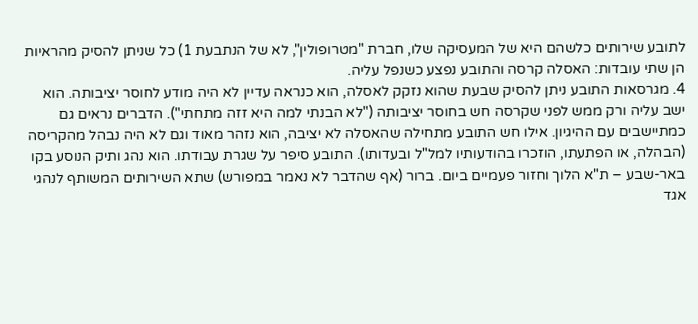לתובע שירותים כלשהם היא של המעסיקה שלו, חברת "מטרופולין", לא של הנתבעת 1) כל שניתן להסיק מהראיות הן שתי עובדות: האסלה קרסה והתובע נפצע כשנפל עליה.
4. מגרסאות התובע ניתן להסיק שבעת שהוא נזקק לאסלה, הוא כנראה עדיין לא היה מודע לחוסר יציבותה. הוא ישב עליה ורק ממש לפני שקרסה חש בחוסר יציבותה ("לא הבנתי למה היא זזה מתחתי"). הדברים נראים גם כמתיישבים עם ההיגיון. אילו חש התובע מתחילה שהאסלה לא יציבה, הוא נזהר מאוד וגם לא היה נבהל מהקריסה (הבהלה, או הפתעתו, הוזכרו בהודעותיו למל"ל ובעדותו). התובע סיפר על שגרת עבודתו. הוא נהג ותיק הנוסע בקו באר-שבע – ת"א הלוך וחזור פעמיים ביום. ברור (אף שהדבר לא נאמר במפורש) שתא השירותים המשותף לנהגי אגד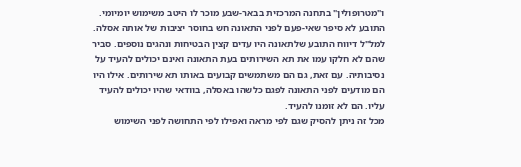ו"מטרופולין" בתחנה המרכזית בבאר-שבע מוכר לו היטב משימוש יומיומי. התובע לא סיפר שאי-פעם לפני התאונה חש בחוסר יציבות של אותה אסלה.
למל"ל דיווח התובע שלתאונה היו עדים קצין הבטיחות ונהגים נוספים. סביר שהם לא חלקו עמו את תא השירותים בעת התאונה ואינם יכולים להעיד על נסיבותיה. עם זאת, גם הם משתמשים קבועים באותו תא שירותים. אילו היו הם מודעים לפני התאונה לפגם כלשהו באסלה, בוודאי שהיו יכולים להעיד עליו. הם לא זומנו להעיד.
מכל זה ניתן להסיק שגם לפי מראה ואפילו לפי התחושה לפני השימוש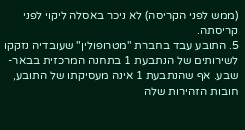(ממש לפני הקריסה) לא ניכר באסלה ליקוי לפני קריסתה.
5. התובע עבד בחברת "מטרופולין" שעובדיה נזקקו לשירותים של הנתבעת 1 בתחנה המרכזית בבאר-שבע. אף שהנתבעת 1 אינה מעסיקתו של התובע, חובות הזהירות שלה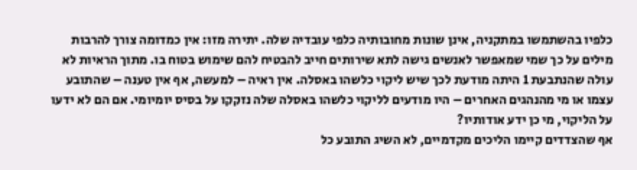כלפיו בהשתמשו במתקניה, אינן שונות מחובותיה כלפי עובדיה שלה. יתירה מזו: אין כמדומה צורך להרבות מילים על כך שמי שמאפשר לאנשים גישה לתא שירותים חייב להבטיח להם שימוש בטוח בו. מתוך הראיות לא עולה שהנתבעת 1 היתה מודעת לכך שיש ליקוי כלשהו באסלה. אין ראיה – למעשה, אף אין טענה – שהתובע עצמו או מי מהנהגים האחרים – היו מודעים לליקוי כלשהו באסלה שלה נזקקו על בסיס יומיומי. אם הם לא ידעו על הליקוי, מי כן ידע אודותיו?
אף שהצדדים קיימו הליכים מקדמיים, לא השיג התובע כל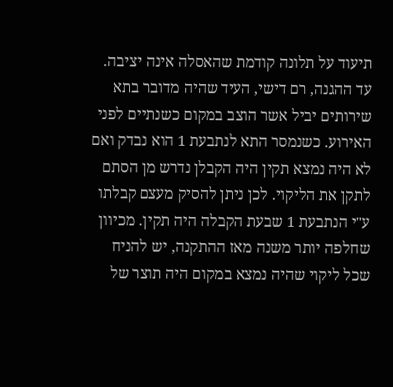תיעוד על תלונה קודמת שהאסלה אינה יציבה. עד ההגנה, רם דישי, העיד שהיה מדובר בתא שירותים יביל אשר הוצב במקום כשנתיים לפני האירוע. כשנמסר התא לנתבעת 1 הוא נבדק ואם לא היה נמצא תקין היה הקבלן נדרש מן הסתם לתקן את הליקוי. לכן ניתן להסיק מעצם קבלתו ע"י הנתבעת 1 שבעת הקבלה היה תקין. מכיוון שחלפה יותר משנה מאז ההתקנה, יש להניח שכל ליקוי שהיה נמצא במקום היה תוצר של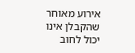אירוע מאוחר שהקבלן אינו יכול לחוב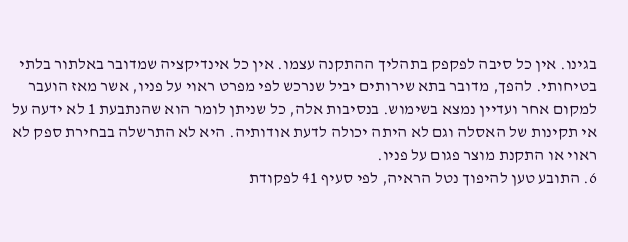בגינו. אין כל סיבה לפקפק בתהליך ההתקנה עצמו. אין כל אינדיקציה שמדובר באלתור בלתי בטיחותי. להפך, מדובר בתא שירותים יביל שנרכש לפי מפרט ראוי על פניו, אשר מאז הועבר למקום אחר ועדיין נמצא בשימוש. בנסיבות אלה, כל שניתן לומר הוא שהנתבעת 1 לא ידעה על אי תקינות של האסלה וגם לא היתה יכולה לדעת אודותיה. היא לא התרשלה בבחירת ספק לא ראוי או התקנת מוצר פגום על פניו.
6. התובע טען להיפוך נטל הראיה, לפי סעיף 41 לפקודת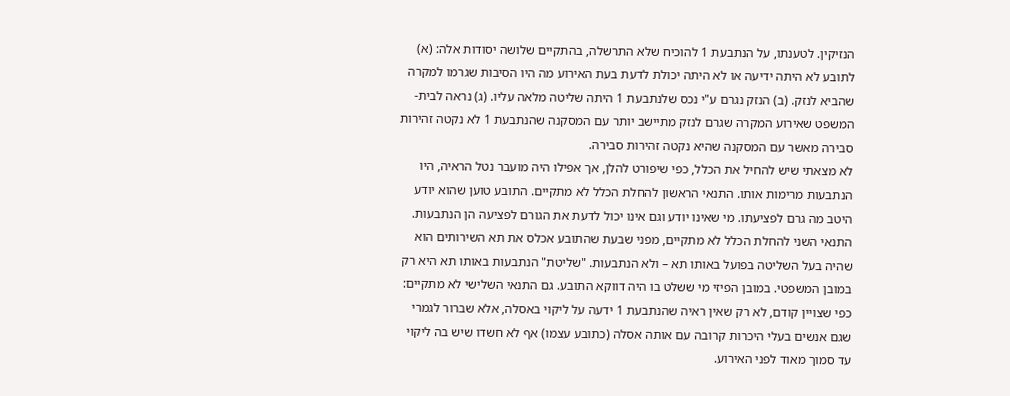הנזיקין. לטענתו, על הנתבעת 1 להוכיח שלא התרשלה, בהתקיים שלושה יסודות אלה: (א) לתובע לא היתה ידיעה או לא היתה יכולת לדעת בעת האירוע מה היו הסיבות שגרמו למקרה שהביא לנזק. (ב) הנזק נגרם ע"י נכס שלנתבעת 1 היתה שליטה מלאה עליו. (ג) נראה לבית-המשפט שאירוע המקרה שגרם לנזק מתיישב יותר עם המסקנה שהנתבעת 1 לא נקטה זהירות סבירה מאשר עם המסקנה שהיא נקטה זהירות סבירה.
לא מצאתי שיש להחיל את הכלל, כפי שיפורט להלן, אך אפילו היה מועבר נטל הראיה, היו הנתבעות מרימות אותו. התנאי הראשון להחלת הכלל לא מתקיים. התובע טוען שהוא יודע היטב מה גרם לפציעתו. מי שאינו יודע וגם אינו יכול לדעת את הגורם לפציעה הן הנתבעות. התנאי השני להחלת הכלל לא מתקיים, מפני שבעת שהתובע אכלס את תא השירותים הוא שהיה בעל השליטה בפועל באותו תא – ולא הנתבעות. "שליטת" הנתבעות באותו תא היא רק במובן המשפטי. במובן הפיזי מי ששלט בו היה דווקא התובע. גם התנאי השלישי לא מתקיים: כפי שצויין קודם, לא רק שאין ראיה שהנתבעת 1 ידעה על ליקוי באסלה, אלא שברור לגמרי שגם אנשים בעלי היכרות קרובה עם אותה אסלה (כתובע עצמו) אף לא חשדו שיש בה ליקוי עד סמוך מאוד לפני האירוע.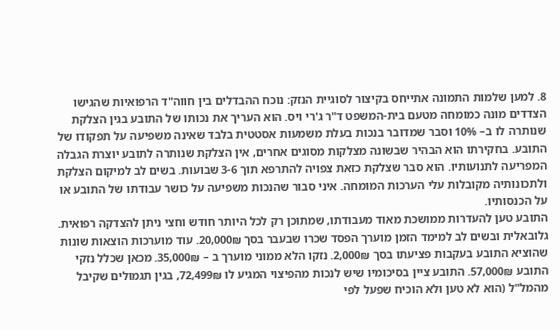8. למען שלמות התמונה אתייחס בקיצור לסוגיית הנזק: נוכח ההבדלים בין חווה"ד הרפואיות שהגישו הצדדים מונה כמומחה מטעם בית-המשפט ד"ר ג'רי ויס. הוא העריך את נכותו של התובע בגין הצלקת שנותרה לו ב– 10% וסבר שמדובר בנכות בעלת משמעות אסטטית בלבד שאינה משפיעה על תפקודו של התובע. בחקירתו הוא הבהיר שבשונה מצלקות מסוגים אחרים, אין הצלקת שנותרה לתובע יוצרת הגבלה המפריעה לתנועותיו. הוא סבר שצלקת כזאת צפויה להתרפא תוך 3-6 שבועות. בשים לב למיקום הצלקת ולתכונותיה מקובלות עלי הערכות המומחה. איני סבור שהנכות משפיעה על כושר עבודתו של התובע או על הכנסותיו.
התובע טען להעדרות ממושכת מאוד מעבודתו, שמתוכן רק לכל היותר חודש וחצי ניתן להצדקה רפואית. גלובאלית ובשים לב למימד הזמן מוערך הפסד שכרו שבעבר בסך 20,000₪. עוד מוערכות הוצאות שונות שהוציא התובע בעקבות פציעתו בסך 2,000₪. נזקו הלא ממוני מוערך ב – 35,000₪. מכאן שכלל נזקי התובע 57,000₪. התובע ציין בסיכומיו שיש לנכות מהפיצוי המגיע לו 72,499₪, בגין תגמולים שקיבל מהמל"ל (הוא לא טען ולא הוכיח שפעל לפי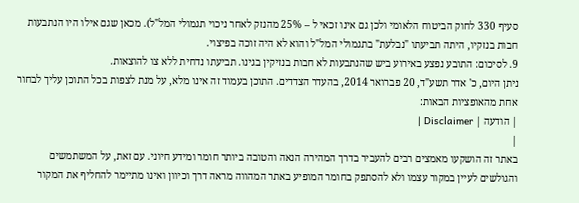סעיף 330 לחוק הביטוח הלאומי ולכן גם אינו זכאי ל – 25% מהנזק לאחר ניכוי תגמולי המל"ל). מכאן שגם אילו היו הנתבעות חבות בנזקיו, היתה תביעתו "נבלעת" בתגמולי המל"ל והוא לא היה זוכה בפיצוי.
9. לסיכום: התובע נפצע באירוע ביש שהנתבעות לא חבות בנזיקין בגינו. תביעתו נדחית ללא צו להוצאות.
ניתן היום, כ' אדר תשע"ד, 20 פברואר 2014, בהעדר הצדדים. התוכן בעמוד זה אינו מלא, על מנת לצפות בכל התוכן עליך לבחור אחת מהאופציות הבאות:
| הודעה | Disclaimer |
|
באתר זה הושקעו מאמצים רבים להעביר בדרך המהירה הנאה והטובה ביותר חומר ומידע חיוני. עם זאת, על המשתמשים והגולשים לעיין במקור עצמו ולא להסתפק בחומר המופיע באתר המהווה מראה דרך וכיוון ואינו מתיימר להחליף את המקור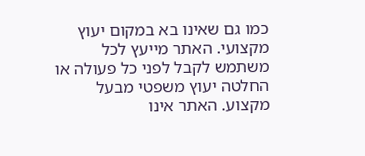כמו גם שאינו בא במקום יעוץ מקצועי. האתר מייעץ לכל משתמש לקבל לפני כל פעולה או החלטה יעוץ משפטי מבעל מקצוע. האתר אינו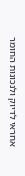אחראי לדיוק ולנכונות החומר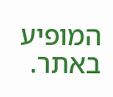המופיע באתר.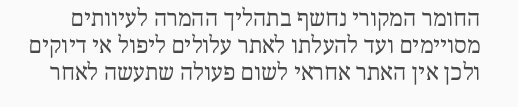החומר המקורי נחשף בתהליך ההמרה לעיוותים מסויימים ועד להעלתו לאתר עלולים ליפול אי דיוקים ולכן אין האתר אחראי לשום פעולה שתעשה לאחר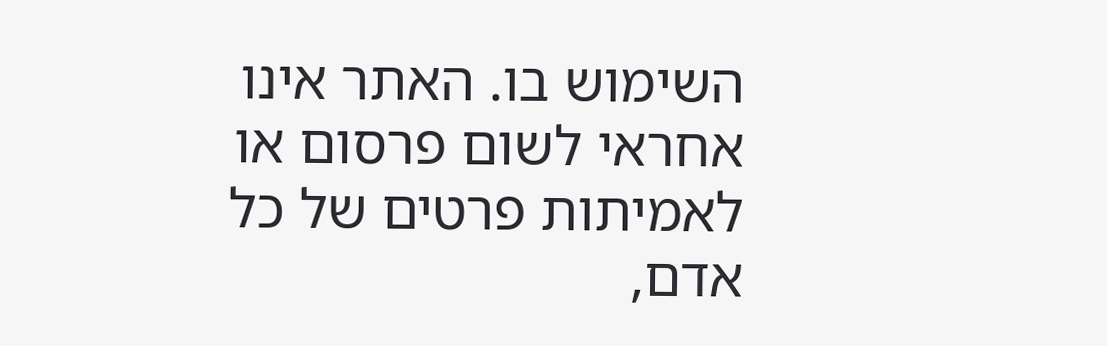השימוש בו. האתר אינו אחראי לשום פרסום או לאמיתות פרטים של כל אדם,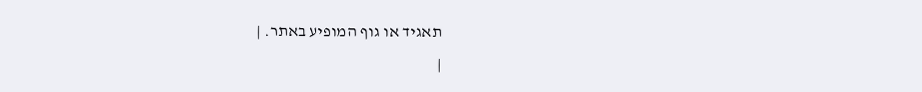תאגיד או גוף המופיע באתר. |
|